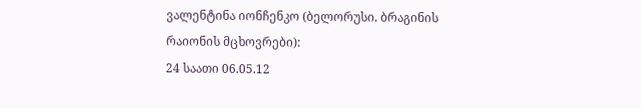ვალენტინა იონჩენკო (ბელორუსი. ბრაგინის რაიონის მცხოვრები):
24 საათი 06.05.12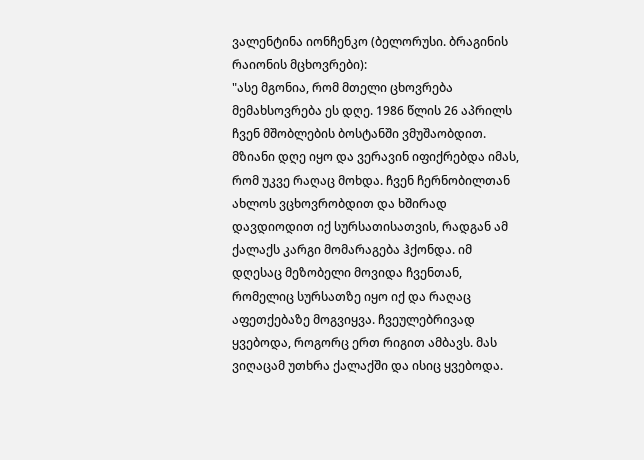ვალენტინა იონჩენკო (ბელორუსი. ბრაგინის რაიონის მცხოვრები):
"ასე მგონია, რომ მთელი ცხოვრება მემახსოვრება ეს დღე. 1986 წლის 26 აპრილს ჩვენ მშობლების ბოსტანში ვმუშაობდით. მზიანი დღე იყო და ვერავინ იფიქრებდა იმას, რომ უკვე რაღაც მოხდა. ჩვენ ჩერნობილთან ახლოს ვცხოვრობდით და ხშირად დავდიოდით იქ სურსათისათვის, რადგან ამ ქალაქს კარგი მომარაგება ჰქონდა. იმ დღესაც მეზობელი მოვიდა ჩვენთან, რომელიც სურსათზე იყო იქ და რაღაც აფეთქებაზე მოგვიყვა. ჩვეულებრივად ყვებოდა, როგორც ერთ რიგით ამბავს. მას ვიღაცამ უთხრა ქალაქში და ისიც ყვებოდა.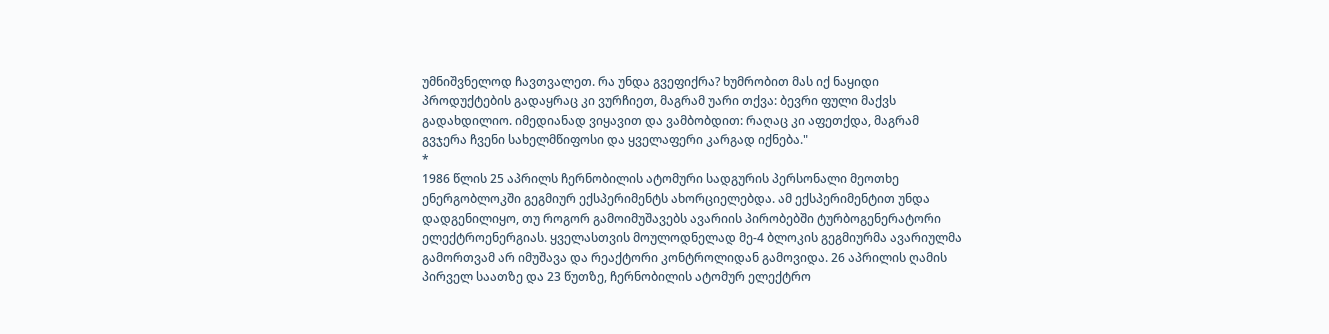უმნიშვნელოდ ჩავთვალეთ. რა უნდა გვეფიქრა? ხუმრობით მას იქ ნაყიდი პროდუქტების გადაყრაც კი ვურჩიეთ, მაგრამ უარი თქვა: ბევრი ფული მაქვს გადახდილიო. იმედიანად ვიყავით და ვამბობდით: რაღაც კი აფეთქდა, მაგრამ გვჯერა ჩვენი სახელმწიფოსი და ყველაფერი კარგად იქნება."
*
1986 წლის 25 აპრილს ჩერნობილის ატომური სადგურის პერსონალი მეოთხე ენერგობლოკში გეგმიურ ექსპერიმენტს ახორციელებდა. ამ ექსპერიმენტით უნდა დადგენილიყო, თუ როგორ გამოიმუშავებს ავარიის პირობებში ტურბოგენერატორი ელექტროენერგიას. ყველასთვის მოულოდნელად მე-4 ბლოკის გეგმიურმა ავარიულმა გამორთვამ არ იმუშავა და რეაქტორი კონტროლიდან გამოვიდა. 26 აპრილის ღამის პირველ საათზე და 23 წუთზე, ჩერნობილის ატომურ ელექტრო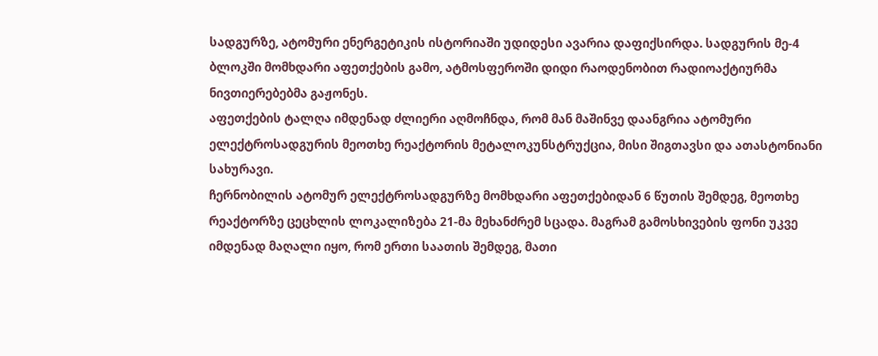სადგურზე, ატომური ენერგეტიკის ისტორიაში უდიდესი ავარია დაფიქსირდა. სადგურის მე-4 ბლოკში მომხდარი აფეთქების გამო, ატმოსფეროში დიდი რაოდენობით რადიოაქტიურმა ნივთიერებებმა გაჟონეს.
აფეთქების ტალღა იმდენად ძლიერი აღმოჩნდა, რომ მან მაშინვე დაანგრია ატომური ელექტროსადგურის მეოთხე რეაქტორის მეტალოკუნსტრუქცია, მისი შიგთავსი და ათასტონიანი სახურავი.
ჩერნობილის ატომურ ელექტროსადგურზე მომხდარი აფეთქებიდან 6 წუთის შემდეგ, მეოთხე რეაქტორზე ცეცხლის ლოკალიზება 21-მა მეხანძრემ სცადა. მაგრამ გამოსხივების ფონი უკვე იმდენად მაღალი იყო, რომ ერთი საათის შემდეგ, მათი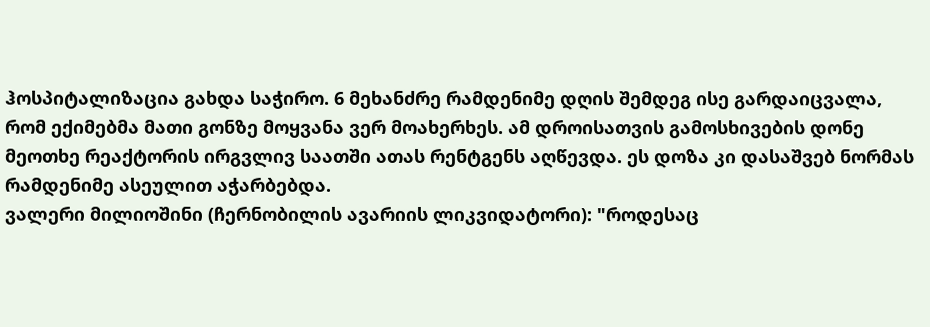ჰოსპიტალიზაცია გახდა საჭირო. 6 მეხანძრე რამდენიმე დღის შემდეგ ისე გარდაიცვალა, რომ ექიმებმა მათი გონზე მოყვანა ვერ მოახერხეს. ამ დროისათვის გამოსხივების დონე მეოთხე რეაქტორის ირგვლივ საათში ათას რენტგენს აღწევდა. ეს დოზა კი დასაშვებ ნორმას რამდენიმე ასეულით აჭარბებდა.
ვალერი მილიოშინი (ჩერნობილის ავარიის ლიკვიდატორი): "როდესაც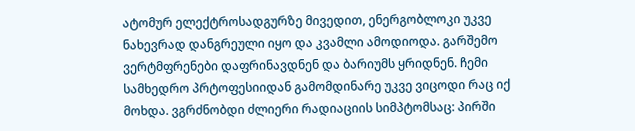ატომურ ელექტროსადგურზე მივედით, ენერგობლოკი უკვე ნახევრად დანგრეული იყო და კვამლი ამოდიოდა. გარშემო ვერტმფრენები დაფრინავდნენ და ბარიუმს ყრიდნენ. ჩემი სამხედრო პრტოფესიიდან გამომდინარე უკვე ვიცოდი რაც იქ მოხდა. ვგრძნობდი ძლიერი რადიაციის სიმპტომსაც: პირში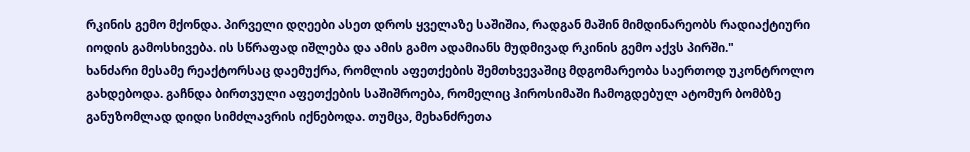რკინის გემო მქონდა. პირველი დღეები ასეთ დროს ყველაზე საშიშია, რადგან მაშინ მიმდინარეობს რადიაქტიური იოდის გამოსხივება. ის სწრაფად იშლება და ამის გამო ადამიანს მუდმივად რკინის გემო აქვს პირში."
ხანძარი მესამე რეაქტორსაც დაემუქრა, რომლის აფეთქების შემთხვევაშიც მდგომარეობა საერთოდ უკონტროლო გახდებოდა. გაჩნდა ბირთვული აფეთქების საშიშროება, რომელიც ჰიროსიმაში ჩამოგდებულ ატომურ ბომბზე განუზომლად დიდი სიმძლავრის იქნებოდა. თუმცა, მეხანძრეთა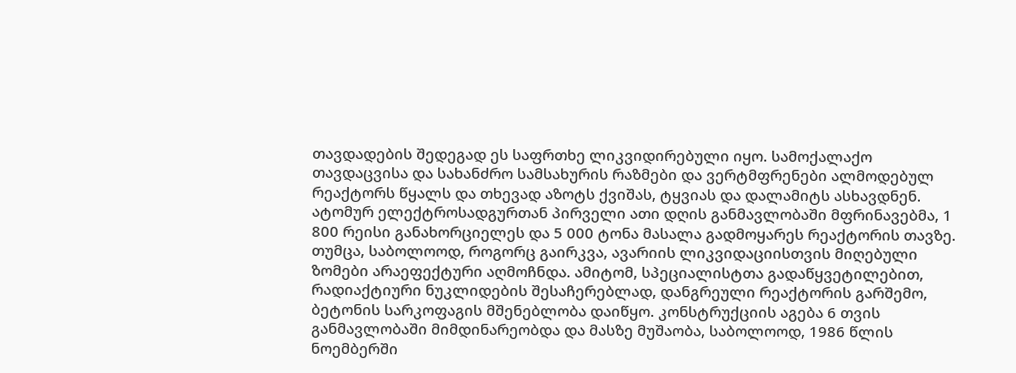თავდადების შედეგად ეს საფრთხე ლიკვიდირებული იყო. სამოქალაქო თავდაცვისა და სახანძრო სამსახურის რაზმები და ვერტმფრენები ალმოდებულ რეაქტორს წყალს და თხევად აზოტს ქვიშას, ტყვიას და დალამიტს ასხავდნენ. ატომურ ელექტროსადგურთან პირველი ათი დღის განმავლობაში მფრინავებმა, 1 800 რეისი განახორციელეს და 5 000 ტონა მასალა გადმოყარეს რეაქტორის თავზე. თუმცა, საბოლოოდ, როგორც გაირკვა, ავარიის ლიკვიდაციისთვის მიღებული ზომები არაეფექტური აღმოჩნდა. ამიტომ, სპეციალისტთა გადაწყვეტილებით, რადიაქტიური ნუკლიდების შესაჩერებლად, დანგრეული რეაქტორის გარშემო, ბეტონის სარკოფაგის მშენებლობა დაიწყო. კონსტრუქციის აგება 6 თვის განმავლობაში მიმდინარეობდა და მასზე მუშაობა, საბოლოოდ, 1986 წლის ნოემბერში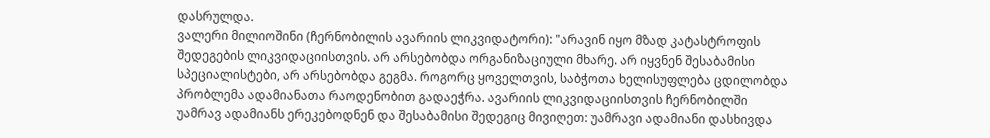დასრულდა.
ვალერი მილიოშინი (ჩერნობილის ავარიის ლიკვიდატორი): "არავინ იყო მზად კატასტროფის შედეგების ლიკვიდაციისთვის. არ არსებობდა ორგანიზაციული მხარე. არ იყვნენ შესაბამისი სპეციალისტები, არ არსებობდა გეგმა. როგორც ყოველთვის, საბჭოთა ხელისუფლება ცდილობდა პრობლემა ადამიანათა რაოდენობით გადაეჭრა. ავარიის ლიკვიდაციისთვის ჩერნობილში უამრავ ადამიანს ერეკებოდნენ და შესაბამისი შედეგიც მივიღეთ: უამრავი ადამიანი დასხივდა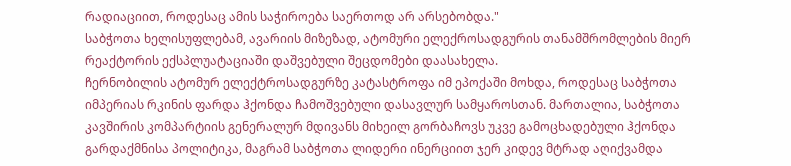რადიაციით, როდესაც ამის საჭიროება საერთოდ არ არსებობდა."
საბჭოთა ხელისუფლებამ, ავარიის მიზეზად, ატომური ელექროსადგურის თანამშრომლების მიერ რეაქტორის ექსპლუატაციაში დაშვებული შეცდომები დაასახელა.
ჩერნობილის ატომურ ელექტროსადგურზე კატასტროფა იმ ეპოქაში მოხდა, როდესაც საბჭოთა იმპერიას რკინის ფარდა ჰქონდა ჩამოშვებული დასავლურ სამყაროსთან. მართალია, საბჭოთა კავშირის კომპარტიის გენერალურ მდივანს მიხეილ გორბაჩოვს უკვე გამოცხადებული ჰქონდა გარდაქმნისა პოლიტიკა, მაგრამ საბჭოთა ლიდერი ინერციით ჯერ კიდევ მტრად აღიქვამდა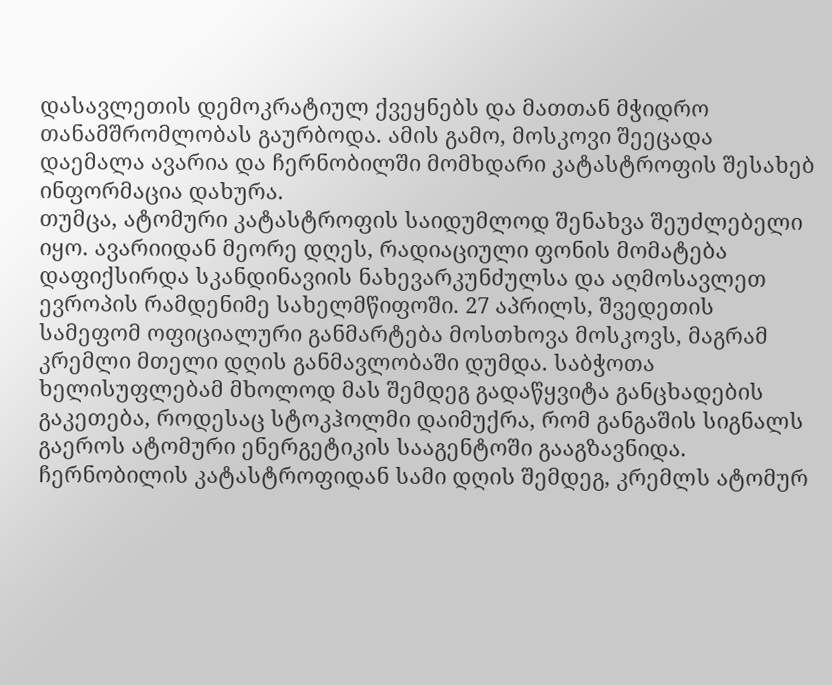დასავლეთის დემოკრატიულ ქვეყნებს და მათთან მჭიდრო თანამშრომლობას გაურბოდა. ამის გამო, მოსკოვი შეეცადა დაემალა ავარია და ჩერნობილში მომხდარი კატასტროფის შესახებ ინფორმაცია დახურა.
თუმცა, ატომური კატასტროფის საიდუმლოდ შენახვა შეუძლებელი იყო. ავარიიდან მეორე დღეს, რადიაციული ფონის მომატება დაფიქსირდა სკანდინავიის ნახევარკუნძულსა და აღმოსავლეთ ევროპის რამდენიმე სახელმწიფოში. 27 აპრილს, შვედეთის სამეფომ ოფიციალური განმარტება მოსთხოვა მოსკოვს, მაგრამ კრემლი მთელი დღის განმავლობაში დუმდა. საბჭოთა ხელისუფლებამ მხოლოდ მას შემდეგ გადაწყვიტა განცხადების გაკეთება, როდესაც სტოკჰოლმი დაიმუქრა, რომ განგაშის სიგნალს გაეროს ატომური ენერგეტიკის სააგენტოში გააგზავნიდა.
ჩერნობილის კატასტროფიდან სამი დღის შემდეგ, კრემლს ატომურ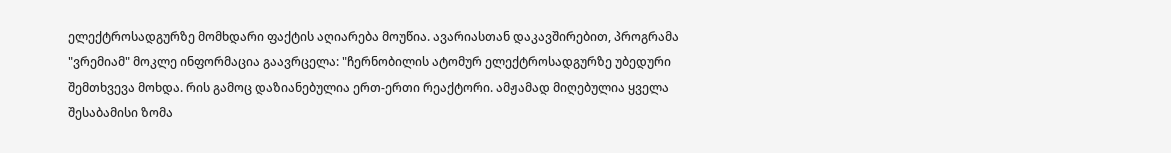ელექტროსადგურზე მომხდარი ფაქტის აღიარება მოუწია. ავარიასთან დაკავშირებით, პროგრამა "ვრემიამ" მოკლე ინფორმაცია გაავრცელა: "ჩერნობილის ატომურ ელექტროსადგურზე უბედური შემთხვევა მოხდა. რის გამოც დაზიანებულია ერთ-ერთი რეაქტორი. ამჟამად მიღებულია ყველა შესაბამისი ზომა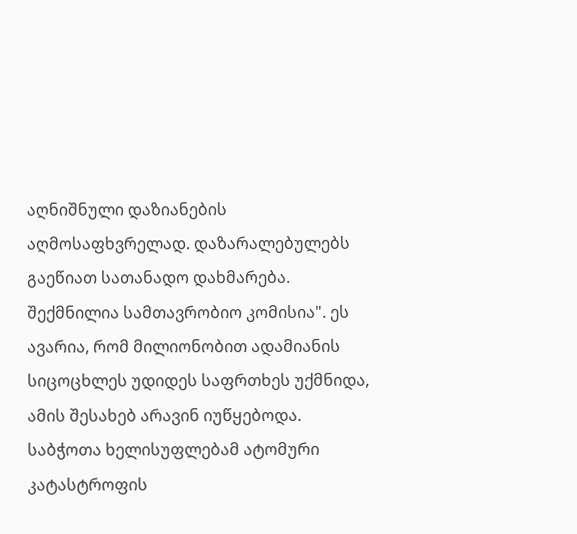აღნიშნული დაზიანების აღმოსაფხვრელად. დაზარალებულებს გაეწიათ სათანადო დახმარება. შექმნილია სამთავრობიო კომისია". ეს ავარია, რომ მილიონობით ადამიანის სიცოცხლეს უდიდეს საფრთხეს უქმნიდა, ამის შესახებ არავინ იუწყებოდა. საბჭოთა ხელისუფლებამ ატომური კატასტროფის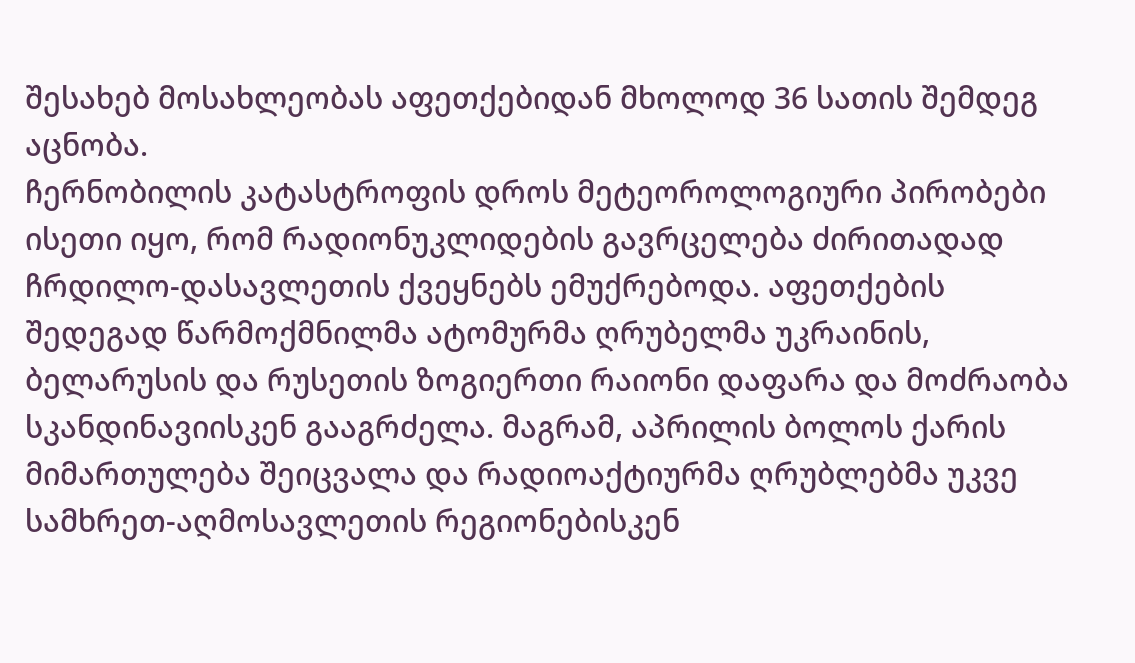შესახებ მოსახლეობას აფეთქებიდან მხოლოდ 36 სათის შემდეგ აცნობა.
ჩერნობილის კატასტროფის დროს მეტეოროლოგიური პირობები ისეთი იყო, რომ რადიონუკლიდების გავრცელება ძირითადად ჩრდილო-დასავლეთის ქვეყნებს ემუქრებოდა. აფეთქების შედეგად წარმოქმნილმა ატომურმა ღრუბელმა უკრაინის, ბელარუსის და რუსეთის ზოგიერთი რაიონი დაფარა და მოძრაობა სკანდინავიისკენ გააგრძელა. მაგრამ, აპრილის ბოლოს ქარის მიმართულება შეიცვალა და რადიოაქტიურმა ღრუბლებმა უკვე სამხრეთ-აღმოსავლეთის რეგიონებისკენ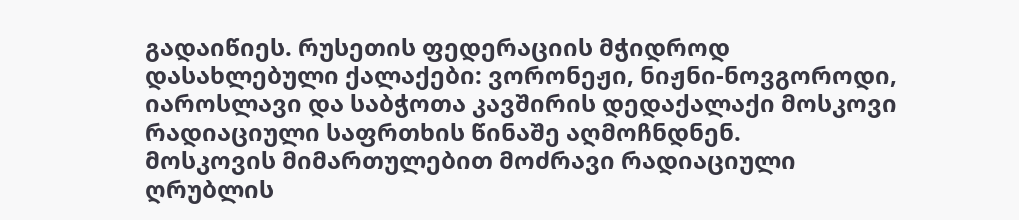გადაიწიეს. რუსეთის ფედერაციის მჭიდროდ დასახლებული ქალაქები: ვორონეჟი, ნიჟნი-ნოვგოროდი, იაროსლავი და საბჭოთა კავშირის დედაქალაქი მოსკოვი რადიაციული საფრთხის წინაშე აღმოჩნდნენ.
მოსკოვის მიმართულებით მოძრავი რადიაციული ღრუბლის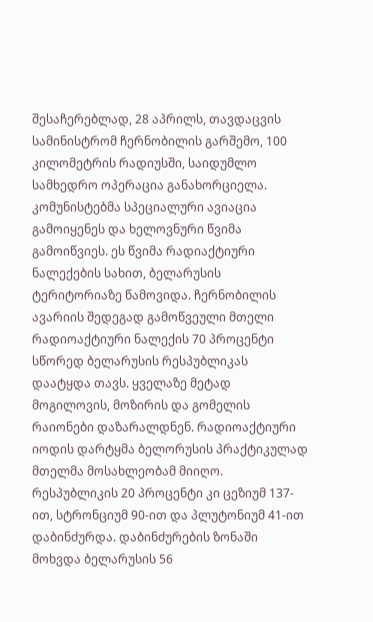შესაჩერებლად, 28 აპრილს, თავდაცვის სამინისტრომ ჩერნობილის გარშემო, 100 კილომეტრის რადიუსში, საიდუმლო სამხედრო ოპერაცია განახორციელა. კომუნისტებმა სპეციალური ავიაცია გამოიყენეს და ხელოვნური წვიმა გამოიწვიეს. ეს წვიმა რადიაქტიური ნალექების სახით, ბელარუსის ტერიტორიაზე წამოვიდა. ჩერნობილის ავარიის შედეგად გამოწვეული მთელი რადიოაქტიური ნალექის 70 პროცენტი სწორედ ბელარუსის რესპუბლიკას დაატყდა თავს. ყველაზე მეტად მოგილოვის, მოზირის და გომელის რაიონები დაზარალდნენ. რადიოაქტიური იოდის დარტყმა ბელორუსის პრაქტიკულად მთელმა მოსახლეობამ მიიღო. რესპუბლიკის 20 პროცენტი კი ცეზიუმ 137-ით, სტრონციუმ 90-ით და პლუტონიუმ 41-ით დაბინძურდა. დაბინძურების ზონაში მოხვდა ბელარუსის 56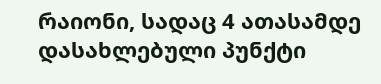რაიონი, სადაც 4 ათასამდე დასახლებული პუნქტი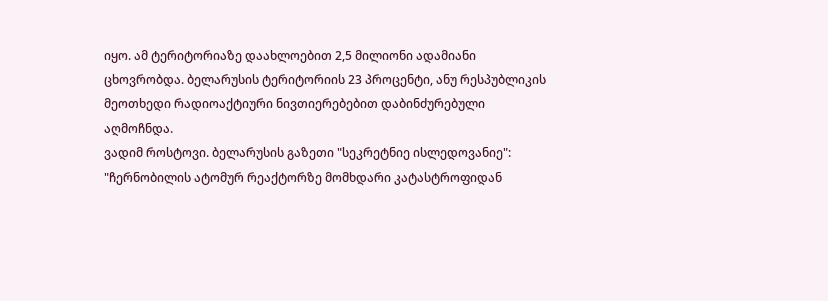იყო. ამ ტერიტორიაზე დაახლოებით 2,5 მილიონი ადამიანი ცხოვრობდა. ბელარუსის ტერიტორიის 23 პროცენტი, ანუ რესპუბლიკის მეოთხედი რადიოაქტიური ნივთიერებებით დაბინძურებული აღმოჩნდა.
ვადიმ როსტოვი. ბელარუსის გაზეთი "სეკრეტნიე ისლედოვანიე": "ჩერნობილის ატომურ რეაქტორზე მომხდარი კატასტროფიდან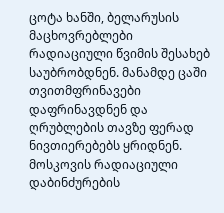ცოტა ხანში, ბელარუსის მაცხოვრებლები რადიაციული წვიმის შესახებ საუბრობდნენ. მანამდე ცაში თვითმფრინავები დაფრინავდნენ და ღრუბლების თავზე ფერად ნივთიერებებს ყრიდნენ. მოსკოვის რადიაციული დაბინძურების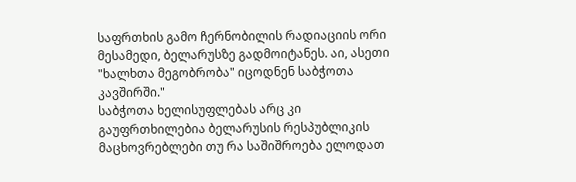საფრთხის გამო ჩერნობილის რადიაციის ორი მესამედი, ბელარუსზე გადმოიტანეს. აი, ასეთი "ხალხთა მეგობრობა" იცოდნენ საბჭოთა კავშირში."
საბჭოთა ხელისუფლებას არც კი გაუფრთხილებია ბელარუსის რესპუბლიკის მაცხოვრებლები თუ რა საშიშროება ელოდათ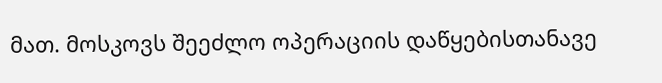მათ. მოსკოვს შეეძლო ოპერაციის დაწყებისთანავე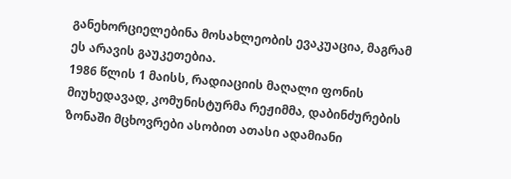განეხორციელებინა მოსახლეობის ევაკუაცია, მაგრამ ეს არავის გაუკეთებია.
1986 წლის 1 მაისს, რადიაციის მაღალი ფონის მიუხედავად, კომუნისტურმა რეჟიმმა, დაბინძურების ზონაში მცხოვრები ასობით ათასი ადამიანი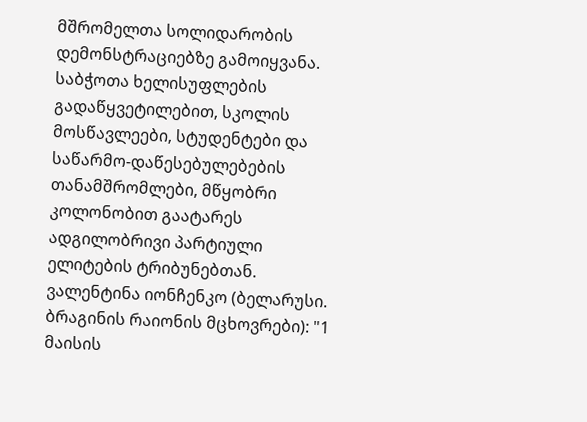მშრომელთა სოლიდარობის დემონსტრაციებზე გამოიყვანა. საბჭოთა ხელისუფლების გადაწყვეტილებით, სკოლის მოსწავლეები, სტუდენტები და საწარმო-დაწესებულებების თანამშრომლები, მწყობრი კოლონობით გაატარეს ადგილობრივი პარტიული ელიტების ტრიბუნებთან.
ვალენტინა იონჩენკო (ბელარუსი. ბრაგინის რაიონის მცხოვრები): "1 მაისის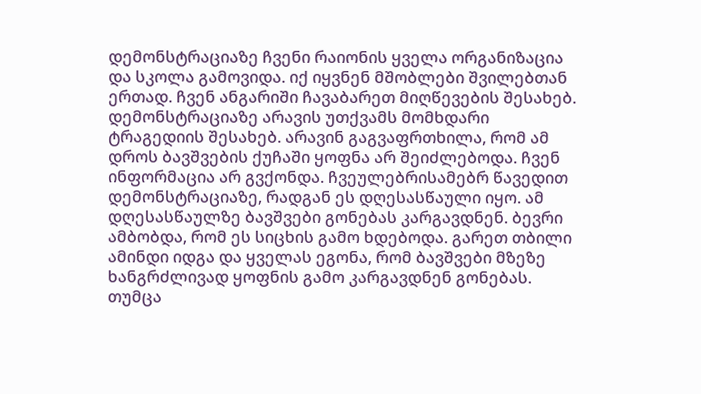დემონსტრაციაზე ჩვენი რაიონის ყველა ორგანიზაცია და სკოლა გამოვიდა. იქ იყვნენ მშობლები შვილებთან ერთად. ჩვენ ანგარიში ჩავაბარეთ მიღწევების შესახებ. დემონსტრაციაზე არავის უთქვამს მომხდარი ტრაგედიის შესახებ. არავინ გაგვაფრთხილა, რომ ამ დროს ბავშვების ქუჩაში ყოფნა არ შეიძლებოდა. ჩვენ ინფორმაცია არ გვქონდა. ჩვეულებრისამებრ წავედით დემონსტრაციაზე, რადგან ეს დღესასწაული იყო. ამ დღესასწაულზე ბავშვები გონებას კარგავდნენ. ბევრი ამბობდა, რომ ეს სიცხის გამო ხდებოდა. გარეთ თბილი ამინდი იდგა და ყველას ეგონა, რომ ბავშვები მზეზე ხანგრძლივად ყოფნის გამო კარგავდნენ გონებას. თუმცა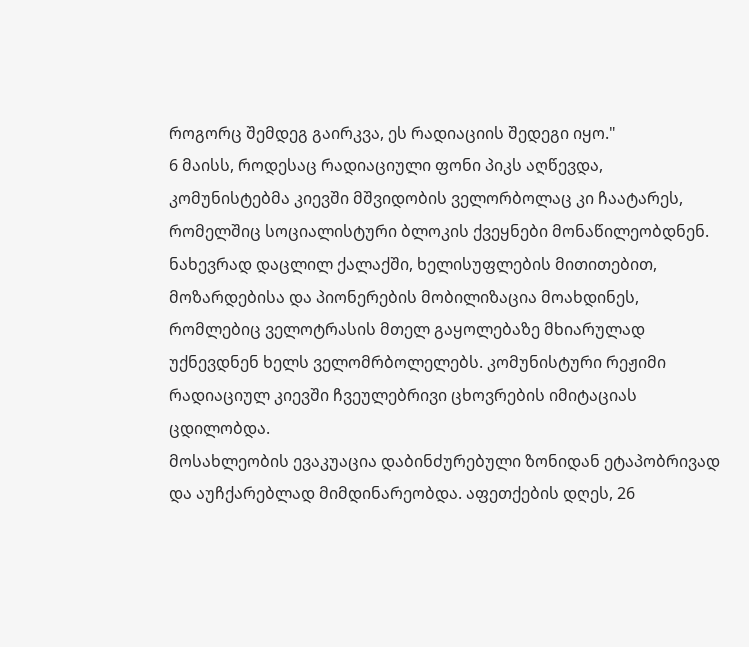როგორც შემდეგ გაირკვა, ეს რადიაციის შედეგი იყო."
6 მაისს, როდესაც რადიაციული ფონი პიკს აღწევდა, კომუნისტებმა კიევში მშვიდობის ველორბოლაც კი ჩაატარეს, რომელშიც სოციალისტური ბლოკის ქვეყნები მონაწილეობდნენ. ნახევრად დაცლილ ქალაქში, ხელისუფლების მითითებით, მოზარდებისა და პიონერების მობილიზაცია მოახდინეს, რომლებიც ველოტრასის მთელ გაყოლებაზე მხიარულად უქნევდნენ ხელს ველომრბოლელებს. კომუნისტური რეჟიმი რადიაციულ კიევში ჩვეულებრივი ცხოვრების იმიტაციას ცდილობდა.
მოსახლეობის ევაკუაცია დაბინძურებული ზონიდან ეტაპობრივად და აუჩქარებლად მიმდინარეობდა. აფეთქების დღეს, 26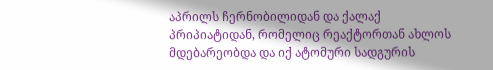აპრილს ჩერნობილიდან და ქალაქ პრიპიატიდან, რომელიც რეაქტორთან ახლოს მდებარეობდა და იქ ატომური სადგურის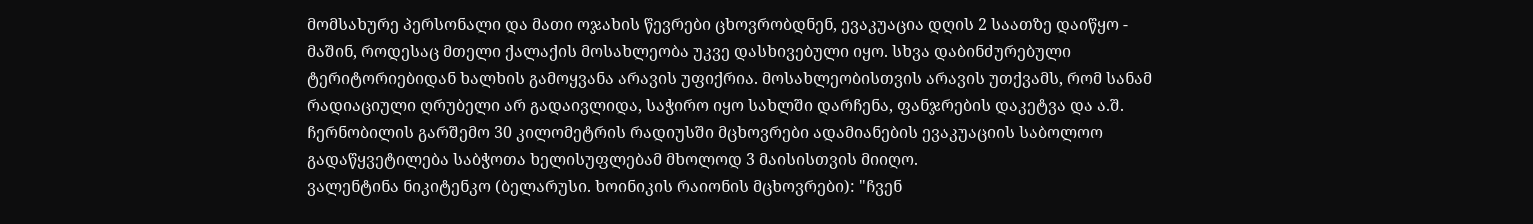მომსახურე პერსონალი და მათი ოჯახის წევრები ცხოვრობდნენ, ევაკუაცია დღის 2 საათზე დაიწყო - მაშინ, როდესაც მთელი ქალაქის მოსახლეობა უკვე დასხივებული იყო. სხვა დაბინძურებული ტერიტორიებიდან ხალხის გამოყვანა არავის უფიქრია. მოსახლეობისთვის არავის უთქვამს, რომ სანამ რადიაციული ღრუბელი არ გადაივლიდა, საჭირო იყო სახლში დარჩენა, ფანჯრების დაკეტვა და ა.შ. ჩერნობილის გარშემო 30 კილომეტრის რადიუსში მცხოვრები ადამიანების ევაკუაციის საბოლოო გადაწყვეტილება საბჭოთა ხელისუფლებამ მხოლოდ 3 მაისისთვის მიიღო.
ვალენტინა ნიკიტენკო (ბელარუსი. ხოინიკის რაიონის მცხოვრები): "ჩვენ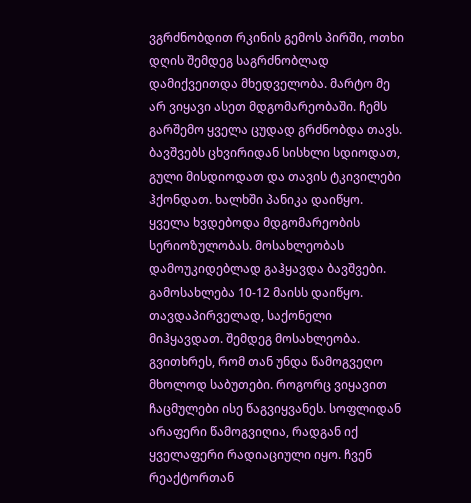ვგრძნობდით რკინის გემოს პირში, ოთხი დღის შემდეგ საგრძნობლად დამიქვეითდა მხედველობა. მარტო მე არ ვიყავი ასეთ მდგომარეობაში. ჩემს გარშემო ყველა ცუდად გრძნობდა თავს. ბავშვებს ცხვირიდან სისხლი სდიოდათ, გული მისდიოდათ და თავის ტკივილები ჰქონდათ. ხალხში პანიკა დაიწყო. ყველა ხვდებოდა მდგომარეობის სერიოზულობას. მოსახლეობას დამოუკიდებლად გაჰყავდა ბავშვები. გამოსახლება 10-12 მაისს დაიწყო. თავდაპირველად, საქონელი მიჰყავდათ. შემდეგ მოსახლეობა. გვითხრეს, რომ თან უნდა წამოგვეღო მხოლოდ საბუთები. როგორც ვიყავით ჩაცმულები ისე წაგვიყვანეს. სოფლიდან არაფერი წამოგვიღია, რადგან იქ ყველაფერი რადიაციული იყო. ჩვენ რეაქტორთან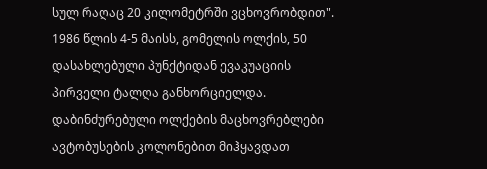სულ რაღაც 20 კილომეტრში ვცხოვრობდით".
1986 წლის 4-5 მაისს, გომელის ოლქის, 50 დასახლებული პუნქტიდან ევაკუაციის პირველი ტალღა განხორციელდა. დაბინძურებული ოლქების მაცხოვრებლები ავტობუსების კოლონებით მიჰყავდათ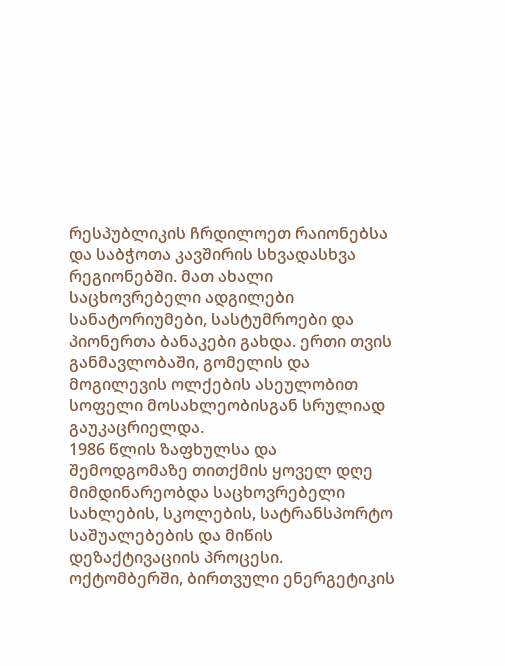რესპუბლიკის ჩრდილოეთ რაიონებსა და საბჭოთა კავშირის სხვადასხვა რეგიონებში. მათ ახალი საცხოვრებელი ადგილები სანატორიუმები, სასტუმროები და პიონერთა ბანაკები გახდა. ერთი თვის განმავლობაში, გომელის და მოგილევის ოლქების ასეულობით სოფელი მოსახლეობისგან სრულიად გაუკაცრიელდა.
1986 წლის ზაფხულსა და შემოდგომაზე თითქმის ყოველ დღე მიმდინარეობდა საცხოვრებელი სახლების, სკოლების, სატრანსპორტო საშუალებების და მიწის დეზაქტივაციის პროცესი. ოქტომბერში, ბირთვული ენერგეტიკის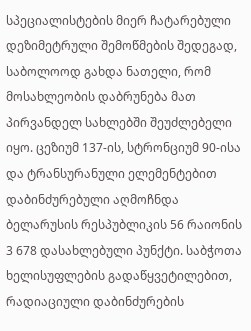სპეციალისტების მიერ ჩატარებული დეზიმეტრული შემოწმების შედეგად, საბოლოოდ გახდა ნათელი, რომ მოსახლეობის დაბრუნება მათ პირვანდელ სახლებში შეუძლებელი იყო. ცეზიუმ 137-ის, სტრონციუმ 90-ისა და ტრანსურანული ელემენტებით დაბინძურებული აღმოჩნდა ბელარუსის რესპუბლიკის 56 რაიონის 3 678 დასახლებული პუნქტი. საბჭოთა ხელისუფლების გადაწყვეტილებით, რადიაციული დაბინძურების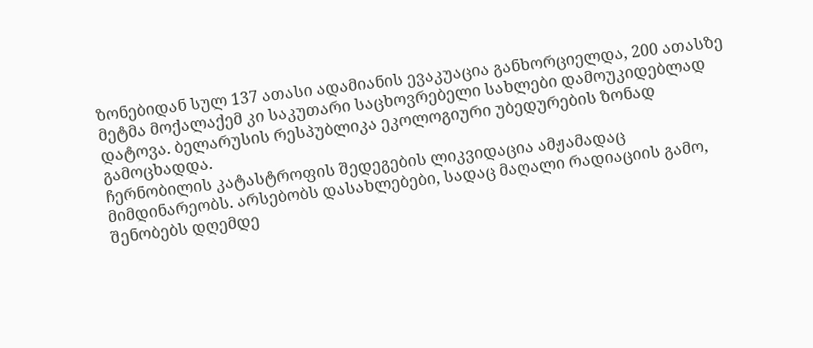ზონებიდან სულ 137 ათასი ადამიანის ევაკუაცია განხორციელდა, 200 ათასზე მეტმა მოქალაქემ კი საკუთარი საცხოვრებელი სახლები დამოუკიდებლად დატოვა. ბელარუსის რესპუბლიკა ეკოლოგიური უბედურების ზონად გამოცხადდა.
ჩერნობილის კატასტროფის შედეგების ლიკვიდაცია ამჟამადაც მიმდინარეობს. არსებობს დასახლებები, სადაც მაღალი რადიაციის გამო, შენობებს დღემდე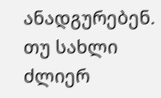ანადგურებენ. თუ სახლი ძლიერ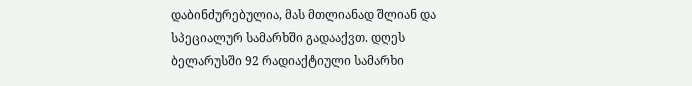დაბინძურებულია, მას მთლიანად შლიან და სპეციალურ სამარხში გადააქვთ. დღეს ბელარუსში 92 რადიაქტიული სამარხი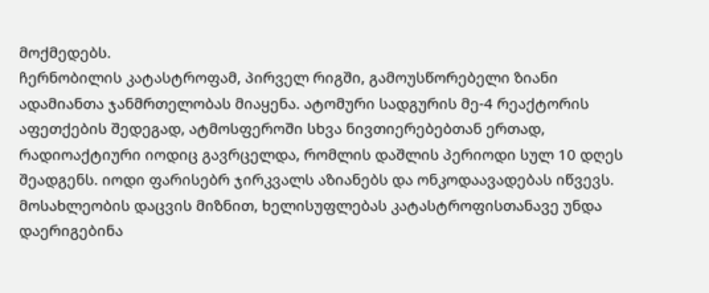მოქმედებს.
ჩერნობილის კატასტროფამ, პირველ რიგში, გამოუსწორებელი ზიანი ადამიანთა ჯანმრთელობას მიაყენა. ატომური სადგურის მე-4 რეაქტორის აფეთქების შედეგად, ატმოსფეროში სხვა ნივთიერებებთან ერთად, რადიოაქტიური იოდიც გავრცელდა, რომლის დაშლის პერიოდი სულ 10 დღეს შეადგენს. იოდი ფარისებრ ჯირკვალს აზიანებს და ონკოდაავადებას იწვევს. მოსახლეობის დაცვის მიზნით, ხელისუფლებას კატასტროფისთანავე უნდა დაერიგებინა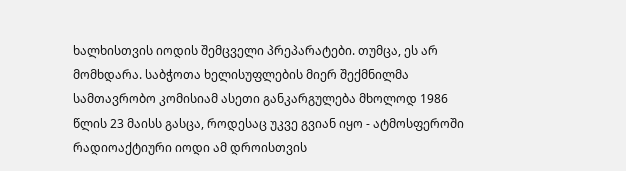ხალხისთვის იოდის შემცველი პრეპარატები. თუმცა, ეს არ მომხდარა. საბჭოთა ხელისუფლების მიერ შექმნილმა სამთავრობო კომისიამ ასეთი განკარგულება მხოლოდ 1986 წლის 23 მაისს გასცა, როდესაც უკვე გვიან იყო - ატმოსფეროში რადიოაქტიური იოდი ამ დროისთვის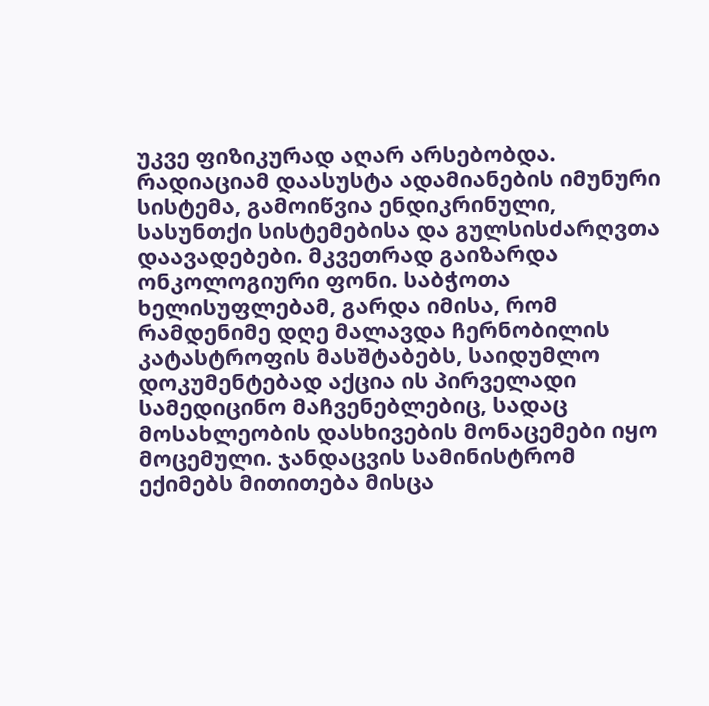უკვე ფიზიკურად აღარ არსებობდა.
რადიაციამ დაასუსტა ადამიანების იმუნური სისტემა, გამოიწვია ენდიკრინული, სასუნთქი სისტემებისა და გულსისძარღვთა დაავადებები. მკვეთრად გაიზარდა ონკოლოგიური ფონი. საბჭოთა ხელისუფლებამ, გარდა იმისა, რომ რამდენიმე დღე მალავდა ჩერნობილის კატასტროფის მასშტაბებს, საიდუმლო დოკუმენტებად აქცია ის პირველადი სამედიცინო მაჩვენებლებიც, სადაც მოსახლეობის დასხივების მონაცემები იყო მოცემული. ჯანდაცვის სამინისტრომ ექიმებს მითითება მისცა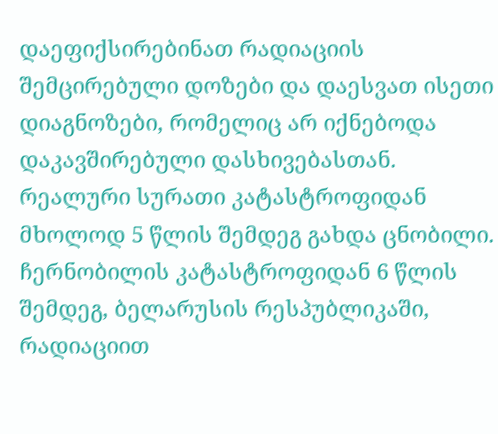დაეფიქსირებინათ რადიაციის შემცირებული დოზები და დაესვათ ისეთი დიაგნოზები, რომელიც არ იქნებოდა დაკავშირებული დასხივებასთან.
რეალური სურათი კატასტროფიდან მხოლოდ 5 წლის შემდეგ გახდა ცნობილი. ჩერნობილის კატასტროფიდან 6 წლის შემდეგ, ბელარუსის რესპუბლიკაში, რადიაციით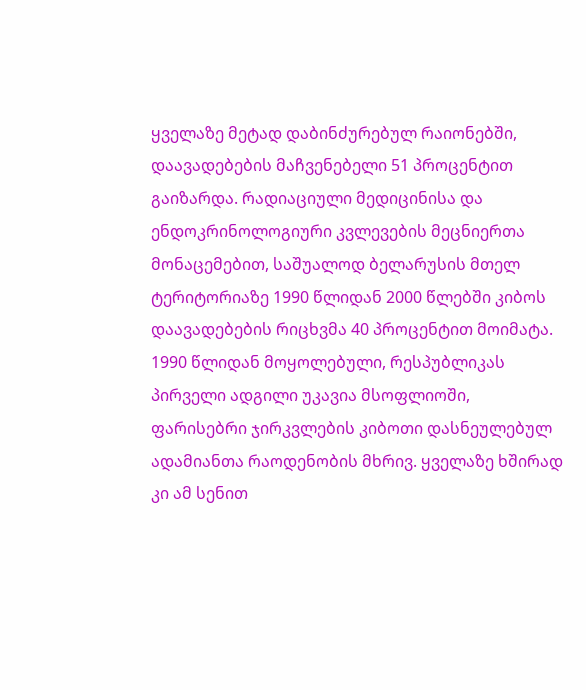ყველაზე მეტად დაბინძურებულ რაიონებში, დაავადებების მაჩვენებელი 51 პროცენტით გაიზარდა. რადიაციული მედიცინისა და ენდოკრინოლოგიური კვლევების მეცნიერთა მონაცემებით, საშუალოდ ბელარუსის მთელ ტერიტორიაზე 1990 წლიდან 2000 წლებში კიბოს დაავადებების რიცხვმა 40 პროცენტით მოიმატა. 1990 წლიდან მოყოლებული, რესპუბლიკას პირველი ადგილი უკავია მსოფლიოში, ფარისებრი ჯირკვლების კიბოთი დასნეულებულ ადამიანთა რაოდენობის მხრივ. ყველაზე ხშირად კი ამ სენით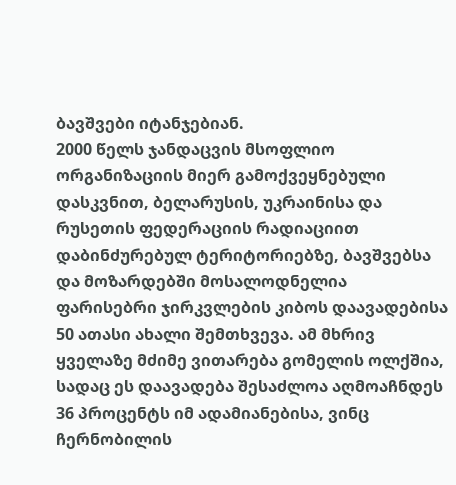ბავშვები იტანჯებიან.
2000 წელს ჯანდაცვის მსოფლიო ორგანიზაციის მიერ გამოქვეყნებული დასკვნით, ბელარუსის, უკრაინისა და რუსეთის ფედერაციის რადიაციით დაბინძურებულ ტერიტორიებზე, ბავშვებსა და მოზარდებში მოსალოდნელია ფარისებრი ჯირკვლების კიბოს დაავადებისა 50 ათასი ახალი შემთხვევა. ამ მხრივ ყველაზე მძიმე ვითარება გომელის ოლქშია, სადაც ეს დაავადება შესაძლოა აღმოაჩნდეს 36 პროცენტს იმ ადამიანებისა, ვინც ჩერნობილის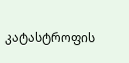კატასტროფის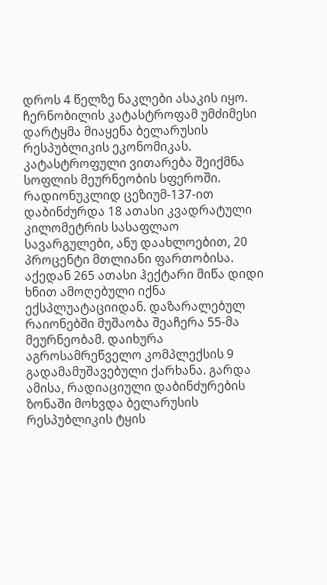დროს 4 წელზე ნაკლები ასაკის იყო.
ჩერნობილის კატასტროფამ უმძიმესი დარტყმა მიაყენა ბელარუსის რესპუბლიკის ეკონომიკას. კატასტროფული ვითარება შეიქმნა სოფლის მეურნეობის სფეროში. რადიონუკლიდ ცეზიუმ-137-ით დაბინძურდა 18 ათასი კვადრატული კილომეტრის სასაფლაო სავარგულები, ანუ დაახლოებით, 20 პროცენტი მთლიანი ფართობისა. აქედან 265 ათასი ჰექტარი მიწა დიდი ხნით ამოღებული იქნა ექსპლუატაციიდან. დაზარალებულ რაიონებში მუშაობა შეაჩერა 55-მა მეურნეობამ. დაიხურა აგროსამრეწველო კომპლექსის 9 გადამამუშავებული ქარხანა. გარდა ამისა, რადიაციული დაბინძურების ზონაში მოხვდა ბელარუსის რესპუბლიკის ტყის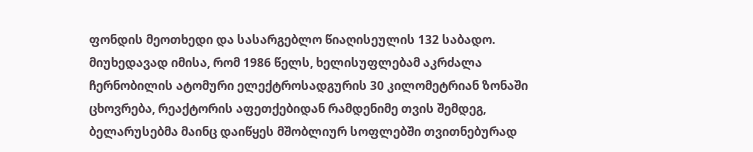ფონდის მეოთხედი და სასარგებლო წიაღისეულის 132 საბადო.
მიუხედავად იმისა, რომ 1986 წელს, ხელისუფლებამ აკრძალა ჩერნობილის ატომური ელექტროსადგურის 30 კილომეტრიან ზონაში ცხოვრება, რეაქტორის აფეთქებიდან რამდენიმე თვის შემდეგ, ბელარუსებმა მაინც დაიწყეს მშობლიურ სოფლებში თვითნებურად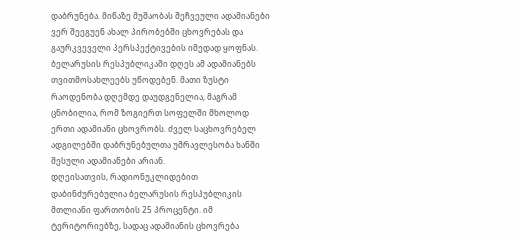დაბრუნება. მიწაზე მუშაობას შეჩვეული ადამიანები ვერ შეეგუენ ახალ პირობებში ცხოვრებას და გაურკვეველი პერსპექტივების იმედად ყოფნას. ბელარუსის რესპუბლიკაში დღეს ამ ადამიანებს თვითმოსახლეებს უწოდებენ. მათი ზუსტი რაოდენობა დღემდე დაუდგენელია, მაგრამ ცნობილია, რომ ზოგიერთ სოფელში მხოლოდ ერთი ადამიანი ცხოვრობს. ძველ საცხოვრებელ ადგილებში დაბრუნებულთა უმრავლესობა ხანში შესული ადამიანები არიან.
დღეისათვის, რადიონუკლიდებით დაბინძურებულია ბელარუსის რესპუბლიკის მთლიანი ფართობის 25 პროცენტი. იმ ტერიტორიებზე, სადაც ადამიანის ცხოვრება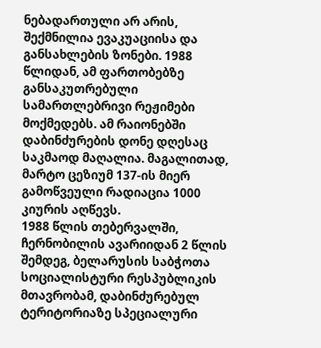ნებადართული არ არის, შექმნილია ევაკუაციისა და განსახლების ზონები. 1988 წლიდან, ამ ფართობებზე განსაკუთრებული სამართლებრივი რეჟიმები მოქმედებს. ამ რაიონებში დაბინძურების დონე დღესაც საკმაოდ მაღალია. მაგალითად, მარტო ცეზიუმ 137-ის მიერ გამოწვეული რადიაცია 1000 კიურის აღწევს.
1988 წლის თებერვალში, ჩერნობილის ავარიიდან 2 წლის შემდეგ, ბელარუსის საბჭოთა სოციალისტური რესპუბლიკის მთავრობამ, დაბინძურებულ ტერიტორიაზე სპეციალური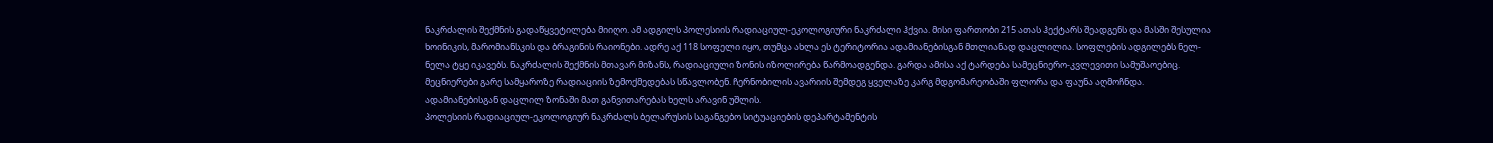ნაკრძალის შექმნის გადაწყვეტილება მიიღო. ამ ადგილს პოლესიის რადიაციულ-ეკოლოგიური ნაკრძალი ჰქვია. მისი ფართობი 215 ათას ჰექტარს შეადგენს და მასში შესულია ხოინიკის, მარომიანსკის და ბრაგინის რაიონები. ადრე აქ 118 სოფელი იყო, თუმცა ახლა ეს ტერიტორია ადამიანებისგან მთლიანად დაცლილია. სოფლების ადგილებს ნელ-ნელა ტყე იკავებს. ნაკრძალის შექმნის მთავარ მიზანს, რადიაციული ზონის იზოლირება წარმოადგენდა. გარდა ამისა აქ ტარდება სამეცნიერო-კვლევითი სამუშაოებიც. მეცნიერები გარე სამყაროზე რადიაციის ზემოქმედებას სწავლობენ. ჩერნობილის ავარიის შემდეგ ყველაზე კარგ მდგომარეობაში ფლორა და ფაუნა აღმოჩნდა. ადამიანებისგან დაცლილ ზონაში მათ განვითარებას ხელს არავინ უშლის.
პოლესიის რადიაციულ-ეკოლოგიურ ნაკრძალს ბელარუსის საგანგებო სიტუაციების დეპარტამენტის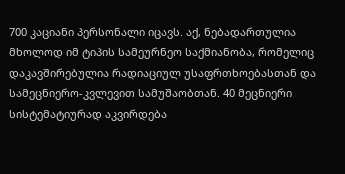700 კაციანი პერსონალი იცავს. აქ, ნებადართულია მხოლოდ იმ ტიპის სამეურნეო საქმიანობა, რომელიც დაკავშირებულია რადიაციულ უსაფრთხოებასთან და სამეცნიერო-კვლევით სამუშაობთან. 40 მეცნიერი სისტემატიურად აკვირდება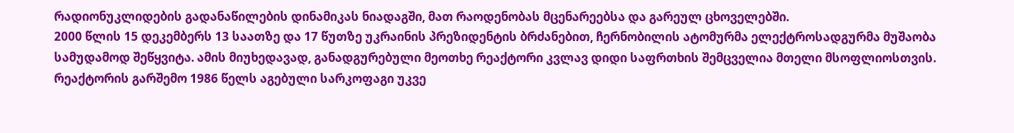რადიონუკლიდების გადანაწილების დინამიკას ნიადაგში, მათ რაოდენობას მცენარეებსა და გარეულ ცხოველებში.
2000 წლის 15 დეკემბერს 13 საათზე და 17 წუთზე უკრაინის პრეზიდენტის ბრძანებით, ჩერნობილის ატომურმა ელექტროსადგურმა მუშაობა სამუდამოდ შეწყვიტა. ამის მიუხედავად, განადგურებული მეოთხე რეაქტორი კვლავ დიდი საფრთხის შემცველია მთელი მსოფლიოსთვის. რეაქტორის გარშემო 1986 წელს აგებული სარკოფაგი უკვე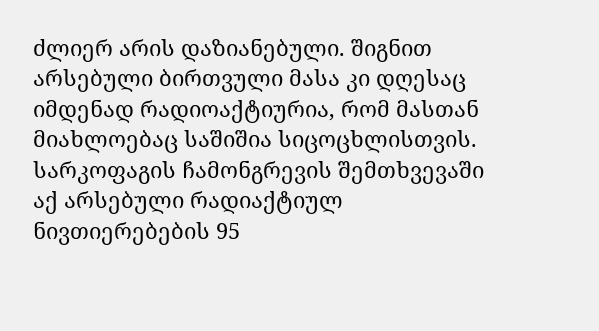ძლიერ არის დაზიანებული. შიგნით არსებული ბირთვული მასა კი დღესაც იმდენად რადიოაქტიურია, რომ მასთან მიახლოებაც საშიშია სიცოცხლისთვის. სარკოფაგის ჩამონგრევის შემთხვევაში აქ არსებული რადიაქტიულ ნივთიერებების 95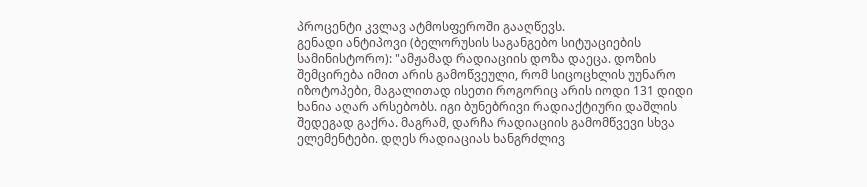პროცენტი კვლავ ატმოსფეროში გააღწევს.
გენადი ანტიპოვი (ბელორუსის საგანგებო სიტუაციების სამინისტორო): "ამჟამად რადიაციის დოზა დაეცა. დოზის შემცირება იმით არის გამოწვეული, რომ სიცოცხლის უუნარო იზოტოპები, მაგალითად ისეთი როგორიც არის იოდი 131 დიდი ხანია აღარ არსებობს. იგი ბუნებრივი რადიაქტიური დაშლის შედეგად გაქრა. მაგრამ, დარჩა რადიაციის გამომწვევი სხვა ელემენტები. დღეს რადიაციას ხანგრძლივ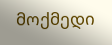მოქმედი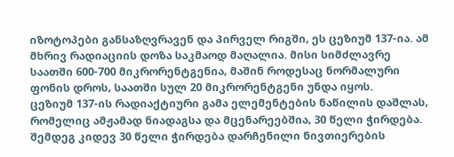იზოტოპები განსაზღვრავენ და პირველ რიგში, ეს ცეზიუმ 137-ია. ამ მხრივ რადიაციის დოზა საკმაოდ მაღალია. მისი სიმძლავრე საათში 600-700 მიკრორენტგენია, მაშინ როდესაც ნორმალური ფონის დროს, საათში სულ 20 მიკრორენტგენი უნდა იყოს.
ცეზიუმ 137-ის რადიაქტიური გამა ელემენტების ნაწილის დაშლას, რომელიც ამჟამად ნიადაგსა და მცენარეებშია, 30 წელი ჭირდება. შემდეგ კიდევ 30 წელი ჭირდება დარჩენილი ნივთიერების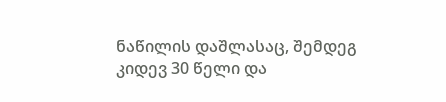ნაწილის დაშლასაც, შემდეგ კიდევ 30 წელი და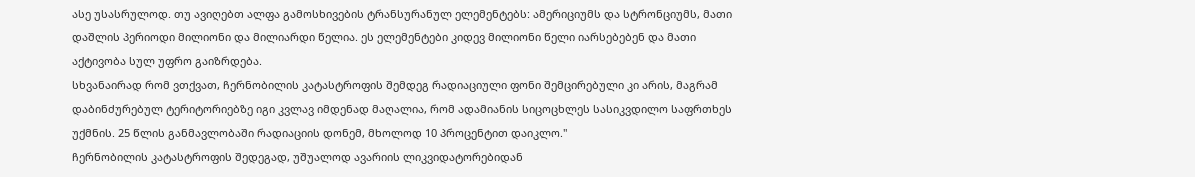ასე უსასრულოდ. თუ ავიღებთ ალფა გამოსხივების ტრანსურანულ ელემენტებს: ამერიციუმს და სტრონციუმს, მათი დაშლის პერიოდი მილიონი და მილიარდი წელია. ეს ელემენტები კიდევ მილიონი წელი იარსებებენ და მათი აქტივობა სულ უფრო გაიზრდება.
სხვანაირად რომ ვთქვათ, ჩერნობილის კატასტროფის შემდეგ რადიაციული ფონი შემცირებული კი არის, მაგრამ დაბინძურებულ ტერიტორიებზე იგი კვლავ იმდენად მაღალია, რომ ადამიანის სიცოცხლეს სასიკვდილო საფრთხეს უქმნის. 25 წლის განმავლობაში რადიაციის დონემ, მხოლოდ 10 პროცენტით დაიკლო."
ჩერნობილის კატასტროფის შედეგად, უშუალოდ ავარიის ლიკვიდატორებიდან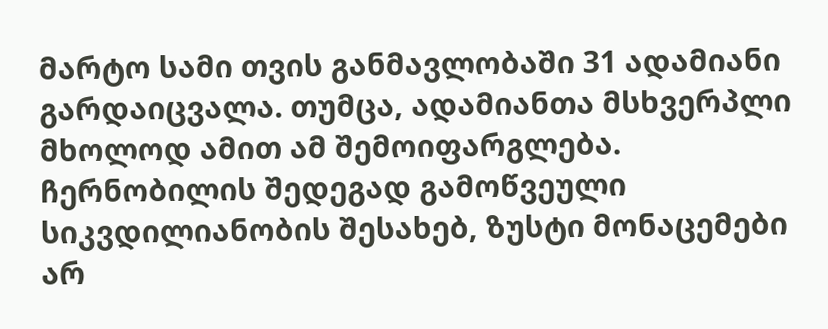მარტო სამი თვის განმავლობაში 31 ადამიანი გარდაიცვალა. თუმცა, ადამიანთა მსხვერპლი მხოლოდ ამით ამ შემოიფარგლება. ჩერნობილის შედეგად გამოწვეული სიკვდილიანობის შესახებ, ზუსტი მონაცემები არ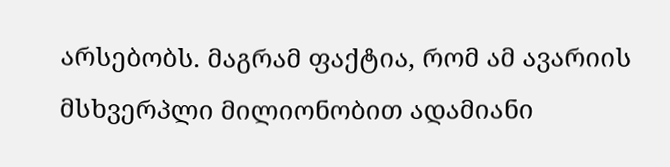არსებობს. მაგრამ ფაქტია, რომ ამ ავარიის მსხვერპლი მილიონობით ადამიანი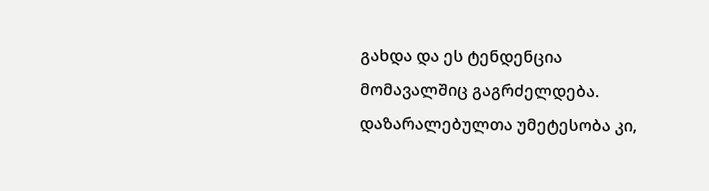გახდა და ეს ტენდენცია მომავალშიც გაგრძელდება. დაზარალებულთა უმეტესობა კი,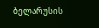ბელარუსის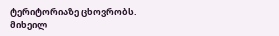ტერიტორიაზე ცხოვრობს.
მიხეილ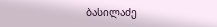ბასილაძე